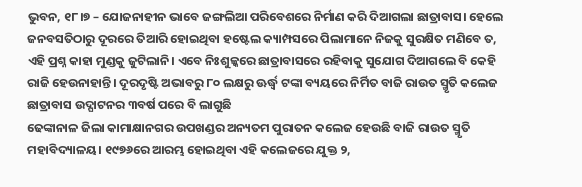ଭୁବନ, ୧୮।୭ – ଯୋଜନାହୀନ ଭାବେ ଜଙ୍ଗଲିଆ ପରିବେଶରେ ନିର୍ମାଣ କରି ଦିଆଗଲା ଛାତ୍ରାବାସ। ହେଲେ ଜନବସତିଠାରୁ ଦୂରରେ ତିଆରି ହୋଇଥିବା ହଷ୍ଟେଲ କ୍ୟାମ୍ପସରେ ପିଲାମାନେ ନିଜକୁ ସୁରକ୍ଷିତ ମଣିବେ ତ, ଏହି ପ୍ରଶ୍ନ କାହା ମୁଣ୍ଡକୁ ଜୁଟିଲାନି। ଏବେ ନିଃଶୁଳ୍କରେ ଛାତ୍ରାବାସରେ ରହିବାକୁ ସୁଯୋଗ ଦିଆଗଲେ ବି କେହି ରାଜି ହେଉନାହାନ୍ତି। ଦୂରଦୃଷ୍ଟି ଅଭାବରୁ ୮୦ ଲକ୍ଷରୁ ଊର୍ଦ୍ଧ୍ୱ ଟଙ୍କା ବ୍ୟୟରେ ନିର୍ମିତ ବାଜି ରାଉତ ସ୍ମୃତି କଲେଜ ଛାତ୍ରାବାସ ଉଦ୍ଘାଟନର ୩ବର୍ଷ ପରେ ବି ଲାଗୁଛି
ଢେଙ୍କାନାଳ ଜିଲା କାମାକ୍ଷାନଗର ଉପଖଣ୍ଡର ଅନ୍ୟତମ ପୁରାତନ କଲେଜ ହେଉଛି ବାଜି ରାଉତ ସ୍ମୃତି ମହାବିଦ୍ୟାଳୟ। ୧୯୭୬ରେ ଆରମ୍ଭ ହୋଇଥିବା ଏହି କଲେଜରେ ଯୁକ୍ତ ୨,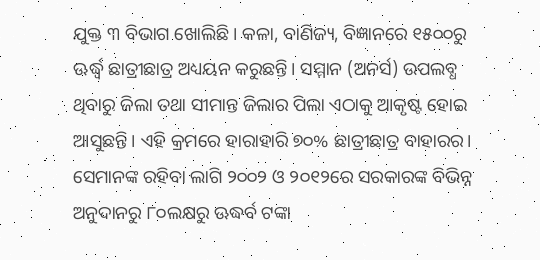ଯୁକ୍ତ ୩ ବିଭାଗ ଖୋଲିଛି। କଳା, ବାଣିଜ୍ୟ, ବିଜ୍ଞାନରେ ୧୫୦୦ରୁ ଊର୍ଦ୍ଧ୍ୱ ଛାତ୍ରୀଛାତ୍ର ଅଧ୍ୟୟନ କରୁଛନ୍ତି। ସମ୍ମାନ (ଅନର୍ସ) ଉପଲବ୍ଧ ଥିବାରୁ ଜିଲା ତଥା ସୀମାନ୍ତ ଜିଲାର ପିଲା ଏଠାକୁ ଆକୃଷ୍ଟ ହୋଇ ଆସୁଛନ୍ତି। ଏହି କ୍ରମରେ ହାରାହାରି ୭୦% ଛାତ୍ରୀଛାତ୍ର ବାହାରର। ସେମାନଙ୍କ ରହିବା ଲାଗି ୨୦୦୨ ଓ ୨୦୧୨ରେ ସରକାରଙ୍କ ବିଭିନ୍ନ ଅନୁଦାନରୁ ୮୦ଲକ୍ଷରୁ ଊଦ୍ଧର୍ବ ଟଙ୍କା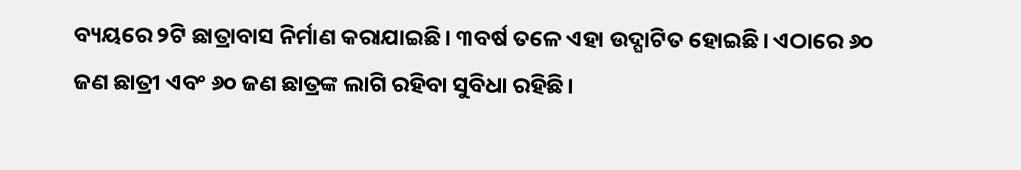ବ୍ୟୟରେ ୨ଟି ଛାତ୍ରାବାସ ନିର୍ମାଣ କରାଯାଇଛି। ୩ବର୍ଷ ତଳେ ଏହା ଉଦ୍ଘାଟିତ ହୋଇଛି। ଏଠାରେ ୬୦ ଜଣ ଛାତ୍ରୀ ଏବଂ ୬୦ ଜଣ ଛାତ୍ରଙ୍କ ଲାଗି ରହିବା ସୁବିଧା ରହିଛି।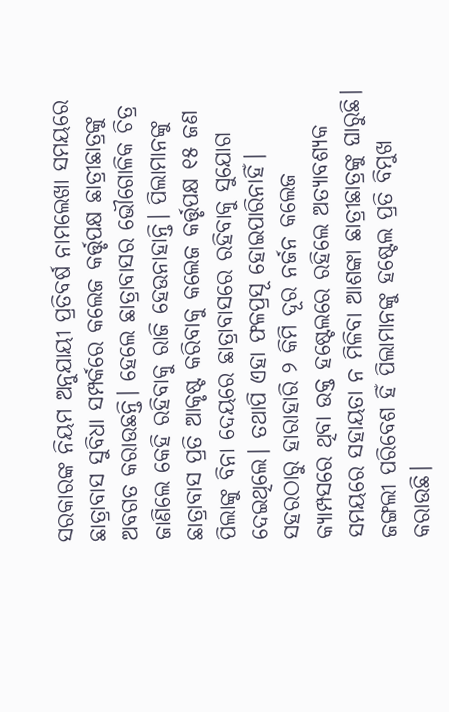ସରକାରଙ୍କ ନିୟମ ଅନୁଯାୟୀ ପ୍ରତିବର୍ଷ ନାମଲେଖା ସମୟରେ ଛାତ୍ରାବାସ ସୁବିଧା ସମ୍ପର୍କରେ କଲେଜ କର୍ତ୍ତୃପକ୍ଷ ଛାତ୍ରୀଛାତ୍ରଙ୍କୁ ଅବଗତ କରାଉଛନ୍ତି। ହେଲେ ଛାତ୍ରାବାସର ଭୌଗୋଳିକ ଚିତ୍ର ଜାଣିଲେ କେହି ରହିବାକୁ ରାଜି ହେଉନାହାନ୍ତି। ପିଲାମାନଙ୍କୁ ଛାତ୍ରାବାସ ପ୍ରତି ଆକୃଷ୍ଟ କରିବାକୁ କଲେଜ କର୍ତ୍ତୃପକ୍ଷ ୧୫ ଜଣ ପିଲାଙ୍କୁ ବିନା ଦେୟରେ ଛାତ୍ରାବାସରେ ରହିବାକୁ ସୁଯୋଗ ଦେଇଥିଲେ। ତଥାପି ଏହା ଫଳପ୍ରସୂ ହୋଇପାରିନାହିଁ। ସହରଠାରୁ ହାରାହାରି ୨ କିମି ଦୂର ନର୍ଜନ କଲେଜ କ୍ୟାମ୍ପସରେ ଥିବା ଉକ୍ତ ହଷ୍ଟେଲରେ ରହିଲେ ଅତ୍ୟାବଶ୍ୟକ ସମୟରେ ସହାୟତା ନ ମିଳିବା ଆଶଙ୍କା ଛାତ୍ରୀଛାତ୍ରଙ୍କୁ ଘାରୁଛି। ଜଙ୍ଗଲୀ ପରିବେଶ ହିଁ ପିଲାମାନଙ୍କୁ ହଷ୍ଟେଲ ପ୍ରତି ବିମୁଖ କରାଉଛି।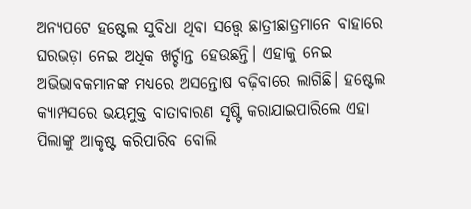ଅନ୍ୟପଟେ ହଷ୍ଟେଲ ସୁବିଧା ଥିବା ସତ୍ତ୍ୱେ ଛାତ୍ରୀଛାତ୍ରମାନେ ବାହାରେ ଘରଭଡ଼ା ନେଇ ଅଧିକ ଖର୍ଚ୍ଚାନ୍ତ ହେଉଛନ୍ତି। ଏହାକୁ ନେଇ ଅଭିଭାବକମାନଙ୍କ ମଧ୍ୟରେ ଅସନ୍ତୋଷ ବଢ଼ିବାରେ ଲାଗିଛି। ହଷ୍ଟେଲ କ୍ୟାମ୍ପସରେ ଭୟମୁକ୍ତ ବାତାବାରଣ ସୃଷ୍ଟି କରାଯାଇପାରିଲେ ଏହା ପିଲାଙ୍କୁ ଆକୃଷ୍ଟ କରିପାରିବ ବୋଲି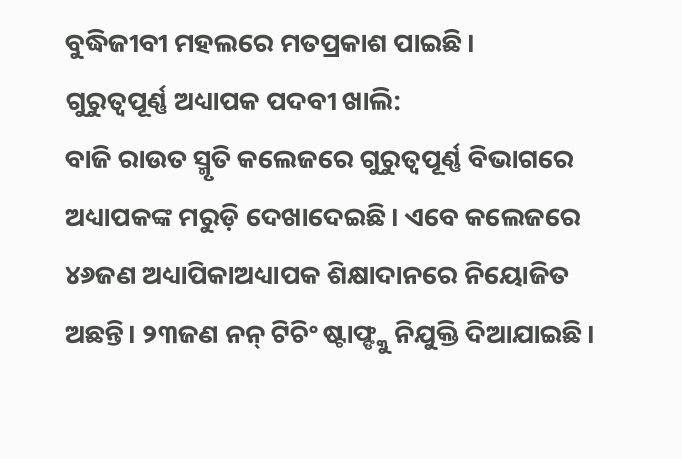ବୁଦ୍ଧିଜୀବୀ ମହଲରେ ମତପ୍ରକାଶ ପାଇଛି।
ଗୁରୁତ୍ୱପୂର୍ଣ୍ଣ ଅଧ୍ୟାପକ ପଦବୀ ଖାଲି:
ବାଜି ରାଉତ ସ୍ମୃତି କଲେଜରେ ଗୁରୁତ୍ୱପୂର୍ଣ୍ଣ ବିଭାଗରେ ଅଧ୍ୟାପକଙ୍କ ମରୁଡ଼ି ଦେଖାଦେଇଛି। ଏବେ କଲେଜରେ ୪୬ଜଣ ଅଧ୍ୟାପିକାଅଧ୍ୟାପକ ଶିକ୍ଷାଦାନରେ ନିୟୋଜିତ ଅଛନ୍ତି। ୨୩ଜଣ ନନ୍ ଟିଚିଂ ଷ୍ଟାଫ୍ଙ୍କୁ ନିଯୁକ୍ତି ଦିଆଯାଇଛି।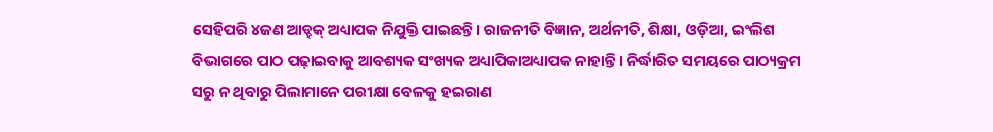ସେହିପରି ୪ଜଣ ଆଡ୍ହକ୍ ଅଧ୍ୟାପକ ନିଯୁକ୍ତି ପାଇଛନ୍ତି। ରାଜନୀତି ବିଜ୍ଞାନ, ଅର୍ଥନୀତି, ଶିକ୍ଷା, ଓଡ଼ିଆ, ଇଂଲିଶ ବିଭାଗରେ ପାଠ ପଢ଼ାଇବାକୁ ଆବଶ୍ୟକ ସଂଖ୍ୟକ ଅଧ୍ୟାପିକାଅଧ୍ୟାପକ ନାହାନ୍ତି। ନିର୍ଦ୍ଧାରିତ ସମୟରେ ପାଠ୍ୟକ୍ରମ ସରୁ ନ ଥିବାରୁ ପିଲାମାନେ ପରୀକ୍ଷା ବେଳକୁ ହଇରାଣ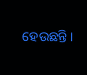ହେଉଛନ୍ତି।